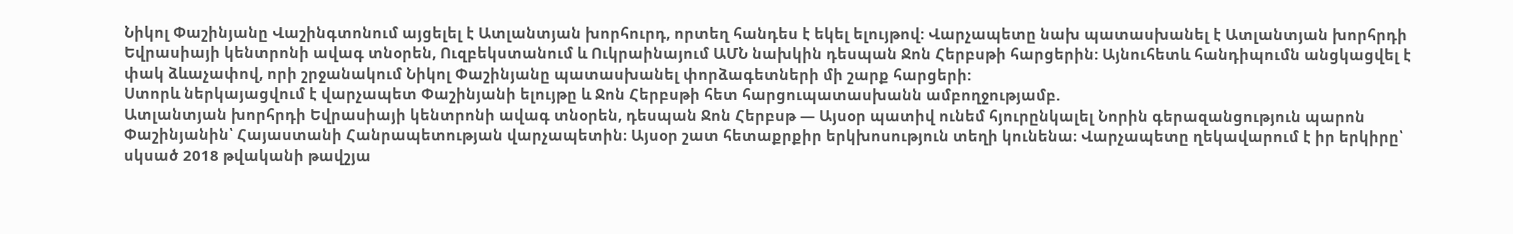Նիկոլ Փաշինյանը Վաշինգտոնում այցելել է Ատլանտյան խորհուրդ, որտեղ հանդես է եկել ելույթով: Վարչապետը նախ պատասխանել է Ատլանտյան խորհրդի Եվրասիայի կենտրոնի ավագ տնօրեն, Ուզբեկստանում և Ուկրաինայում ԱՄՆ նախկին դեսպան Ջոն Հերբսթի հարցերին: Այնուհետև հանդիպումն անցկացվել է փակ ձևաչափով, որի շրջանակում Նիկոլ Փաշինյանը պատասխանել փորձագետների մի շարք հարցերի:
Ստորև ներկայացվում է վարչապետ Փաշինյանի ելույթը և Ջոն Հերբսթի հետ հարցուպատասխանն ամբողջությամբ.
Ատլանտյան խորհրդի Եվրասիայի կենտրոնի ավագ տնօրեն, դեսպան Ջոն Հերբսթ — Այսօր պատիվ ունեմ հյուրընկալել Նորին գերազանցություն պարոն Փաշինյանին՝ Հայաստանի Հանրապետության վարչապետին։ Այսօր շատ հետաքրքիր երկխոսություն տեղի կունենա։ Վարչապետը ղեկավարում է իր երկիրը՝ սկսած 2018 թվականի թավշյա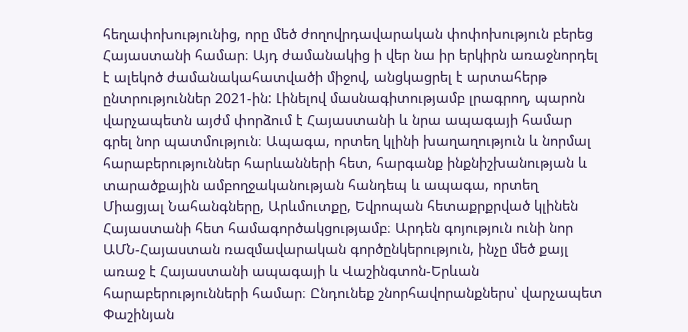հեղափոխությունից, որը մեծ ժողովրդավարական փոփոխություն բերեց Հայաստանի համար։ Այդ ժամանակից ի վեր նա իր երկիրն առաջնորդել է ալեկոծ ժամանակահատվածի միջով, անցկացրել է արտահերթ ընտրություններ 2021-ին: Լինելով մասնագիտությամբ լրագրող, պարոն վարչապետն այժմ փորձում է Հայաստանի և նրա ապագայի համար գրել նոր պատմություն։ Ապագա, որտեղ կլինի խաղաղություն և նորմալ հարաբերություններ հարևանների հետ, հարգանք ինքնիշխանության և տարածքային ամբողջականության հանդեպ և ապագա, որտեղ Միացյալ Նահանգները, Արևմուտքը, Եվրոպան հետաքրքրված կլինեն Հայաստանի հետ համագործակցությամբ։ Արդեն գոյություն ունի նոր ԱՄՆ-Հայաստան ռազմավարական գործընկերություն, ինչը մեծ քայլ առաջ է Հայաստանի ապագայի և Վաշինգտոն-Երևան հարաբերությունների համար։ Ընդունեք շնորհավորանքներս՝ վարչապետ Փաշինյան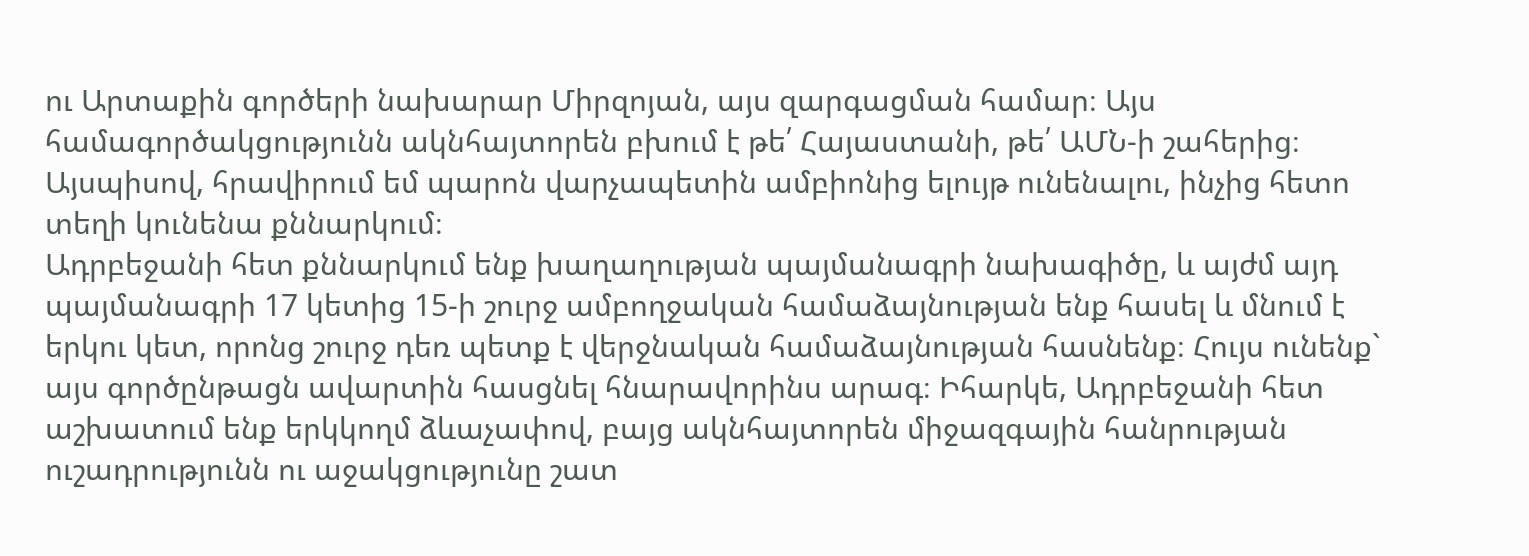ու Արտաքին գործերի նախարար Միրզոյան, այս զարգացման համար։ Այս համագործակցությունն ակնհայտորեն բխում է թե՛ Հայաստանի, թե՛ ԱՄՆ-ի շահերից։ Այսպիսով, հրավիրում եմ պարոն վարչապետին ամբիոնից ելույթ ունենալու, ինչից հետո տեղի կունենա քննարկում։
Ադրբեջանի հետ քննարկում ենք խաղաղության պայմանագրի նախագիծը, և այժմ այդ պայմանագրի 17 կետից 15-ի շուրջ ամբողջական համաձայնության ենք հասել և մնում է երկու կետ, որոնց շուրջ դեռ պետք է վերջնական համաձայնության հասնենք։ Հույս ունենք` այս գործընթացն ավարտին հասցնել հնարավորինս արագ։ Իհարկե, Ադրբեջանի հետ աշխատում ենք երկկողմ ձևաչափով, բայց ակնհայտորեն միջազգային հանրության ուշադրությունն ու աջակցությունը շատ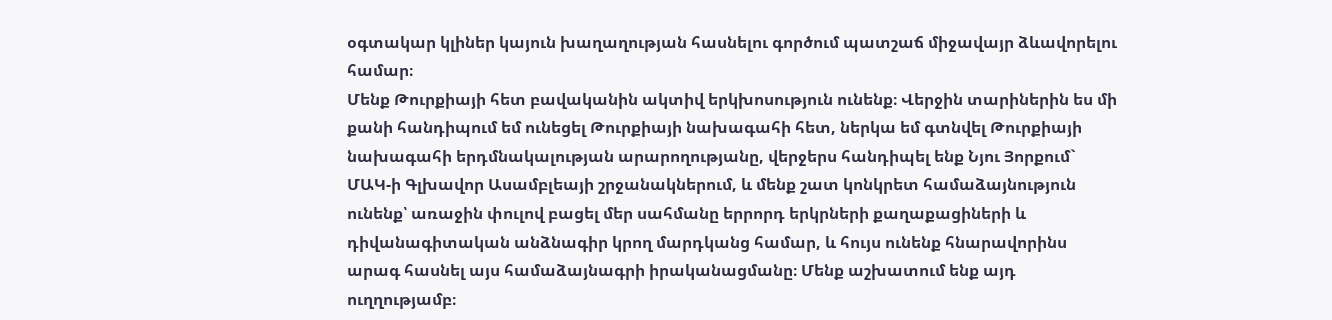օգտակար կլիներ կայուն խաղաղության հասնելու գործում պատշաճ միջավայր ձևավորելու համար։
Մենք Թուրքիայի հետ բավականին ակտիվ երկխոսություն ունենք։ Վերջին տարիներին ես մի քանի հանդիպում եմ ունեցել Թուրքիայի նախագահի հետ, ներկա եմ գտնվել Թուրքիայի նախագահի երդմնակալության արարողությանը, վերջերս հանդիպել ենք Նյու Յորքում` ՄԱԿ-ի Գլխավոր Ասամբլեայի շրջանակներում, և մենք շատ կոնկրետ համաձայնություն ունենք՝ առաջին փուլով բացել մեր սահմանը երրորդ երկրների քաղաքացիների և դիվանագիտական անձնագիր կրող մարդկանց համար, և հույս ունենք հնարավորինս արագ հասնել այս համաձայնագրի իրականացմանը։ Մենք աշխատում ենք այդ ուղղությամբ։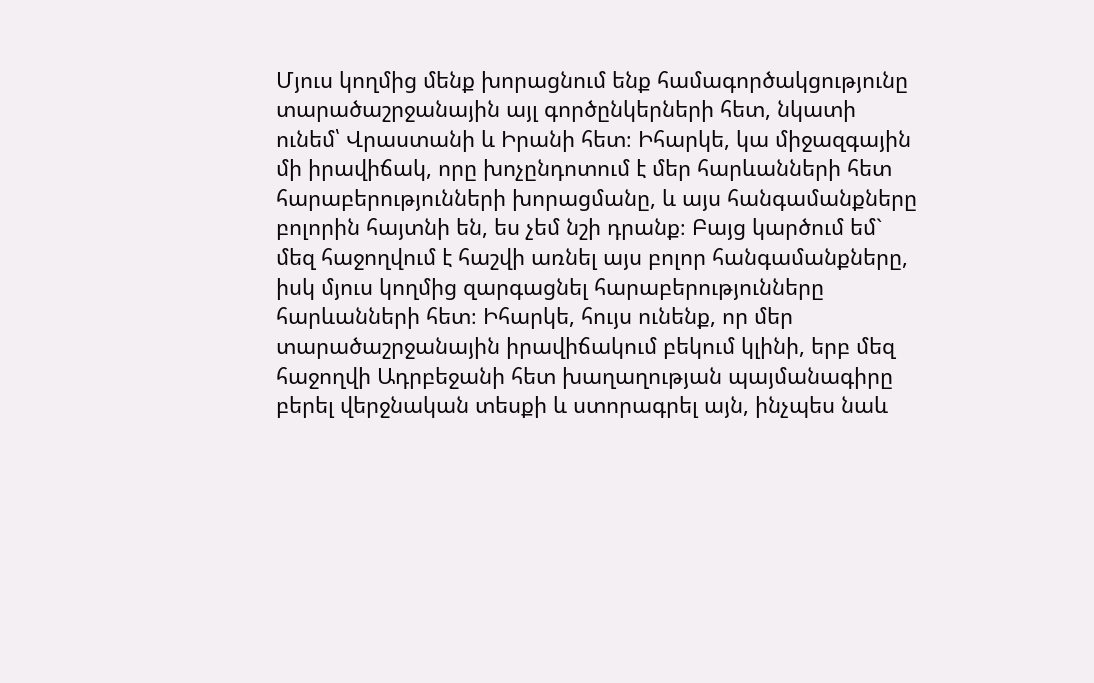Մյուս կողմից մենք խորացնում ենք համագործակցությունը տարածաշրջանային այլ գործընկերների հետ, նկատի ունեմ՝ Վրաստանի և Իրանի հետ։ Իհարկե, կա միջազգային մի իրավիճակ, որը խոչընդոտում է մեր հարևանների հետ հարաբերությունների խորացմանը, և այս հանգամանքները բոլորին հայտնի են, ես չեմ նշի դրանք։ Բայց կարծում եմ` մեզ հաջողվում է հաշվի առնել այս բոլոր հանգամանքները, իսկ մյուս կողմից զարգացնել հարաբերությունները հարևանների հետ։ Իհարկե, հույս ունենք, որ մեր տարածաշրջանային իրավիճակում բեկում կլինի, երբ մեզ հաջողվի Ադրբեջանի հետ խաղաղության պայմանագիրը բերել վերջնական տեսքի և ստորագրել այն, ինչպես նաև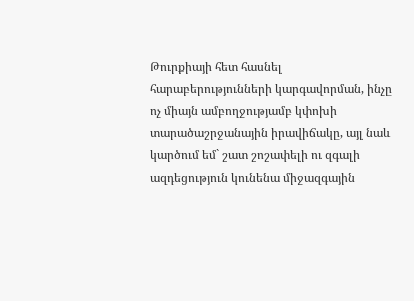Թուրքիայի հետ հասնել հարաբերությունների կարգավորման, ինչը ոչ միայն ամբողջությամբ կփոխի տարածաշրջանային իրավիճակը, այլ նաև կարծում եմ` շատ շոշափելի ու զգալի ազդեցություն կունենա միջազգային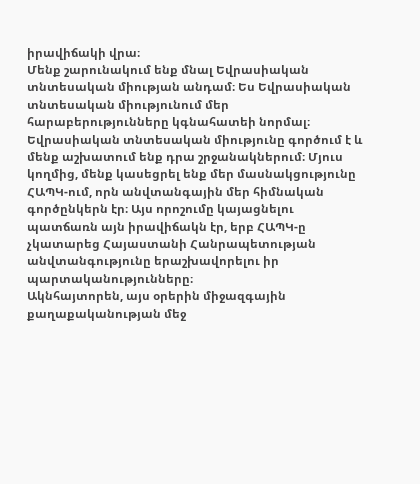իրավիճակի վրա։
Մենք շարունակում ենք մնալ Եվրասիական տնտեսական միության անդամ։ Ես Եվրասիական տնտեսական միությունում մեր հարաբերությունները կգնահատեի նորմալ։ Եվրասիական տնտեսական միությունը գործում է և մենք աշխատում ենք դրա շրջանակներում։ Մյուս կողմից, մենք կասեցրել ենք մեր մասնակցությունը ՀԱՊԿ-ում, որն անվտանգային մեր հիմնական գործընկերն էր։ Այս որոշումը կայացնելու պատճառն այն իրավիճակն էր, երբ ՀԱՊԿ-ը չկատարեց Հայաստանի Հանրապետության անվտանգությունը երաշխավորելու իր պարտականությունները։
Ակնհայտորեն, այս օրերին միջազգային քաղաքականության մեջ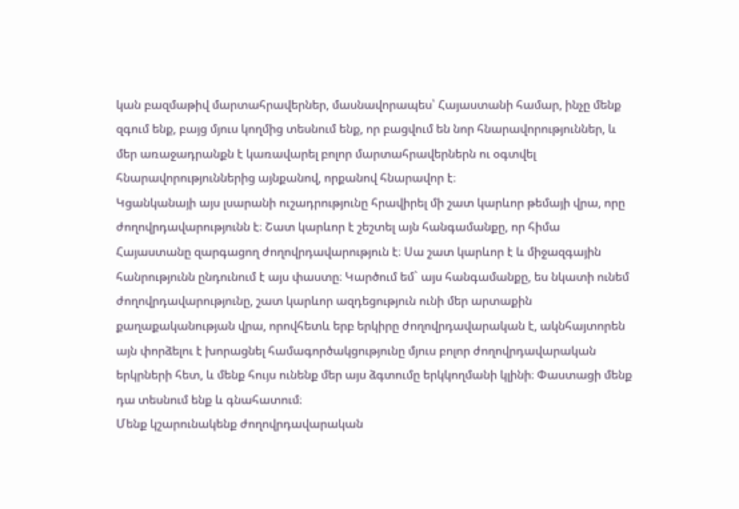կան բազմաթիվ մարտահրավերներ, մասնավորապես՝ Հայաստանի համար, ինչը մենք զգում ենք, բայց մյուս կողմից տեսնում ենք, որ բացվում են նոր հնարավորություններ, և մեր առաջադրանքն է կառավարել բոլոր մարտահրավերներն ու օգտվել հնարավորություններից այնքանով, որքանով հնարավոր է։
Կցանկանայի այս լսարանի ուշադրությունը հրավիրել մի շատ կարևոր թեմայի վրա, որը ժողովրդավարությունն է։ Շատ կարևոր է շեշտել այն հանգամանքը, որ հիմա Հայաստանը զարգացող ժողովրդավարություն է։ Սա շատ կարևոր է և միջազգային հանրությունն ընդունում է այս փաստը։ Կարծում եմ` այս հանգամանքը, ես նկատի ունեմ ժողովրդավարությունը, շատ կարևոր ազդեցություն ունի մեր արտաքին քաղաքականության վրա, որովհետև երբ երկիրը ժողովրդավարական է, ակնհայտորեն այն փորձելու է խորացնել համագործակցությունը մյուս բոլոր ժողովրդավարական երկրների հետ, և մենք հույս ունենք մեր այս ձգտումը երկկողմանի կլինի։ Փաստացի մենք դա տեսնում ենք և գնահատում։
Մենք կշարունակենք ժողովրդավարական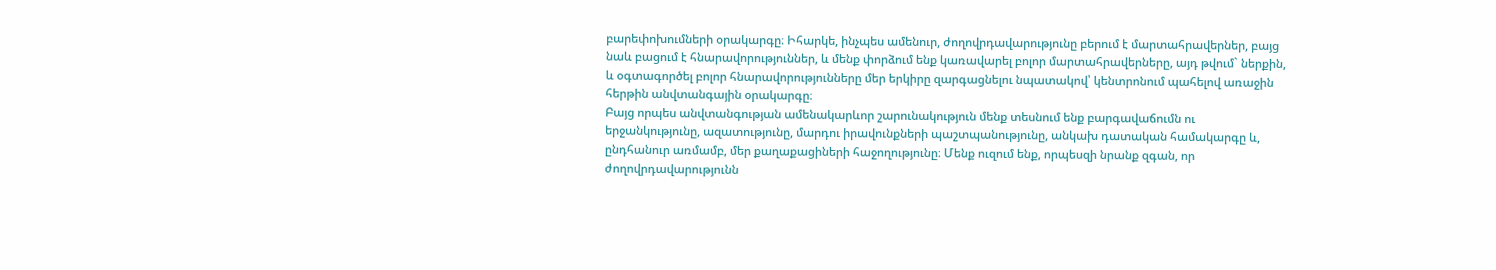բարեփոխումների օրակարգը։ Իհարկե, ինչպես ամենուր, ժողովրդավարությունը բերում է մարտահրավերներ, բայց նաև բացում է հնարավորություններ, և մենք փորձում ենք կառավարել բոլոր մարտահրավերները, այդ թվում` ներքին, և օգտագործել բոլոր հնարավորությունները մեր երկիրը զարգացնելու նպատակով՝ կենտրոնում պահելով առաջին հերթին անվտանգային օրակարգը։
Բայց որպես անվտանգության ամենակարևոր շարունակություն մենք տեսնում ենք բարգավաճումն ու երջանկությունը, ազատությունը, մարդու իրավունքների պաշտպանությունը, անկախ դատական համակարգը և, ընդհանուր առմամբ, մեր քաղաքացիների հաջողությունը։ Մենք ուզում ենք, որպեսզի նրանք զգան, որ ժողովրդավարությունն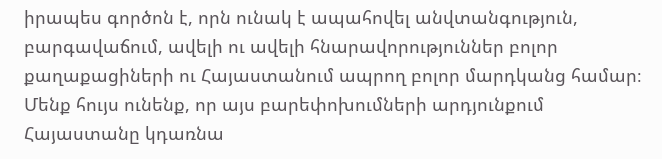իրապես գործոն է, որն ունակ է ապահովել անվտանգություն, բարգավաճում, ավելի ու ավելի հնարավորություններ բոլոր քաղաքացիների ու Հայաստանում ապրող բոլոր մարդկանց համար։ Մենք հույս ունենք, որ այս բարեփոխումների արդյունքում Հայաստանը կդառնա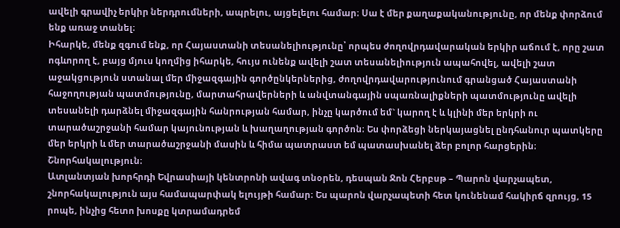ավելի գրավիչ երկիր ներդրումների, ապրելու, այցելելու համար։ Սա է մեր քաղաքականությունը, որ մենք փորձում ենք առաջ տանել։
Իհարկե, մենք զգում ենք, որ Հայաստանի տեսանելիությունը՝ որպես ժողովրդավարական երկիր աճում է, որը շատ ոգևորող է, բայց մյուս կողմից իհարկե, հույս ունենք ավելի շատ տեսանելիություն ապահովել, ավելի շատ աջակցություն ստանալ մեր միջազգային գործընկերներից, ժողովրդավարությունում գրանցած Հայաստանի հաջողության պատմությունը, մարտահրավերների և անվտանգային սպառնալիքների պատմությունը ավելի տեսանելի դարձնել միջազգային հանրության համար, ինչը կարծում եմ` կարող է և կլինի մեր երկրի ու տարածաշրջանի համար կայունության և խաղաղության գործոն։ Ես փորձեցի ներկայացնել ընդհանուր պատկերը մեր երկրի և մեր տարածաշրջանի մասին և հիմա պատրաստ եմ պատասխանել ձեր բոլոր հարցերին։ Շնորհակալություն։
Ատլանտյան խորհրդի Եվրասիայի կենտրոնի ավագ տնօրեն, դեսպան Ջոն Հերբսթ – Պարոն վարչապետ, շնորհակալություն այս համապարփակ ելույթի համար։ Ես պարոն վարչապետի հետ կունենամ հակիրճ զրույց, 15 րոպե, ինչից հետո խոսքը կտրամադրեմ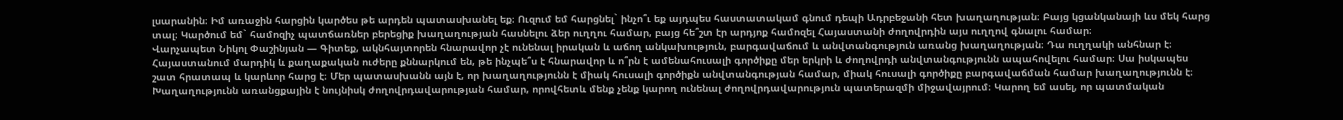լսարանին։ Իմ առաջին հարցին կարծես թե արդեն պատասխանել եք։ Ուզում եմ հարցնել` ինչո՞ւ եք այդպես հաստատակամ գնում դեպի Ադրբեջանի հետ խաղաղության։ Բայց կցանկանայի ևս մեկ հարց տալ։ Կարծում եմ` համոզիչ պատճառներ բերեցիք խաղաղության հասնելու ձեր ուղղու համար, բայց հե՞շտ էր արդյոք համոզել Հայաստանի ժողովրդին այս ուղղով գնալու համար։
Վարչապետ Նիկոլ Փաշինյան — Գիտեք, ակնհայտորեն հնարավոր չէ ունենալ իրական և աճող անկախություն, բարգավաճում և անվտանգություն առանց խաղաղության։ Դա ուղղակի անհնար է։ Հայաստանում մարդիկ և քաղաքական ուժերը քննարկում են, թե ինչպե՞ս է հնարավոր և ո՞րն է ամենահուսալի գործիքը մեր երկրի և ժողովրդի անվտանգությունն ապահովելու համար։ Սա իսկապես շատ հրատապ և կարևոր հարց է։ Մեր պատասխանն այն է, որ խաղաղությունն է միակ հուսալի գործիքն անվտանգության համար, միակ հուսալի գործիքը բարգավաճման համար խաղաղությունն է։
Խաղաղությունն առանցքային է նույնիսկ ժողովրդավարության համար, որովհետև մենք չենք կարող ունենալ ժողովրդավարություն պատերազմի միջավայրում։ Կարող եմ ասել, որ պատմական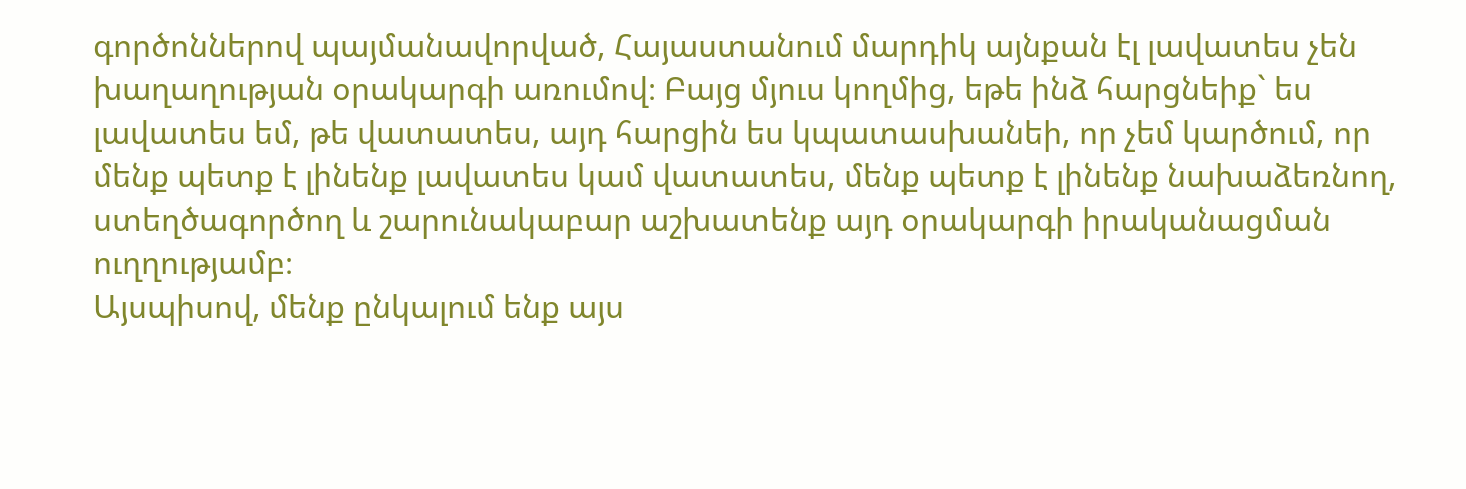գործոններով պայմանավորված, Հայաստանում մարդիկ այնքան էլ լավատես չեն խաղաղության օրակարգի առումով։ Բայց մյուս կողմից, եթե ինձ հարցնեիք` ես լավատես եմ, թե վատատես, այդ հարցին ես կպատասխանեի, որ չեմ կարծում, որ մենք պետք է լինենք լավատես կամ վատատես, մենք պետք է լինենք նախաձեռնող, ստեղծագործող և շարունակաբար աշխատենք այդ օրակարգի իրականացման ուղղությամբ։
Այսպիսով, մենք ընկալում ենք այս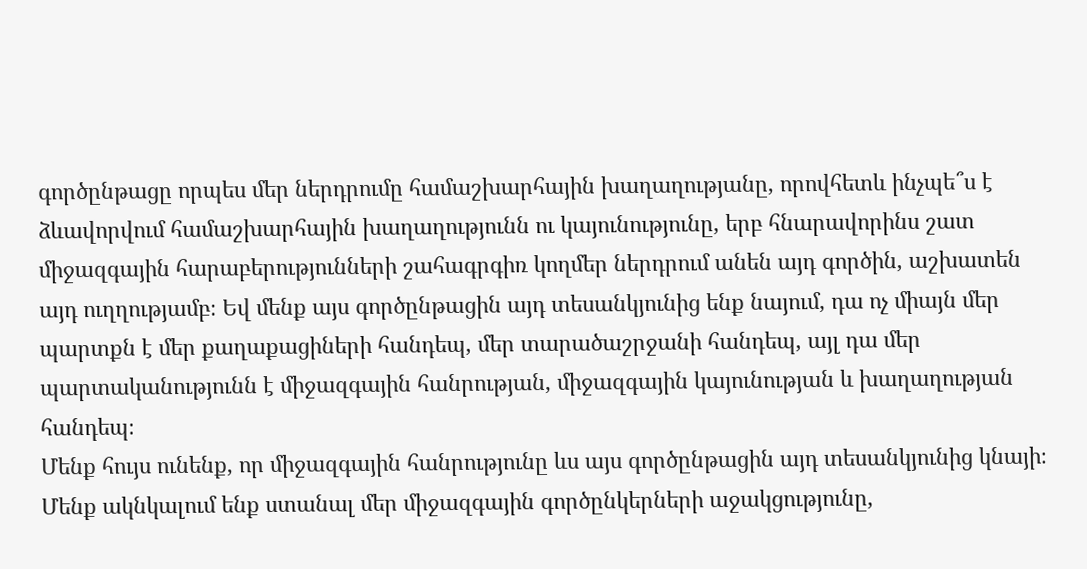գործընթացը որպես մեր ներդրումը համաշխարհային խաղաղությանը, որովհետև ինչպե՞ս է ձևավորվում համաշխարհային խաղաղությունն ու կայունությունը, երբ հնարավորինս շատ միջազգային հարաբերությունների շահագրգիռ կողմեր ներդրում անեն այդ գործին, աշխատեն այդ ուղղությամբ։ Եվ մենք այս գործընթացին այդ տեսանկյունից ենք նայում, դա ոչ միայն մեր պարտքն է մեր քաղաքացիների հանդեպ, մեր տարածաշրջանի հանդեպ, այլ դա մեր պարտականությունն է միջազգային հանրության, միջազգային կայունության և խաղաղության հանդեպ։
Մենք հույս ունենք, որ միջազգային հանրությունը ևս այս գործընթացին այդ տեսանկյունից կնայի։ Մենք ակնկալում ենք ստանալ մեր միջազգային գործընկերների աջակցությունը,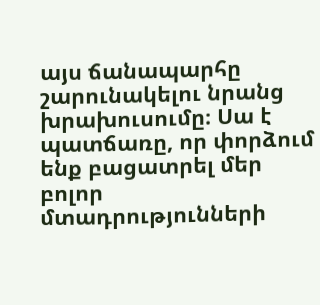այս ճանապարհը շարունակելու նրանց խրախուսումը։ Սա է պատճառը, որ փորձում ենք բացատրել մեր բոլոր մտադրությունների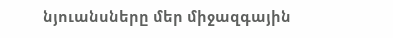նյուանսները մեր միջազգային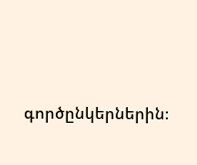գործընկերներին։